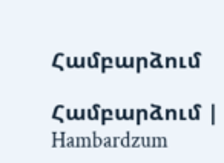Համբարձում

Համբարձում | Hambardzum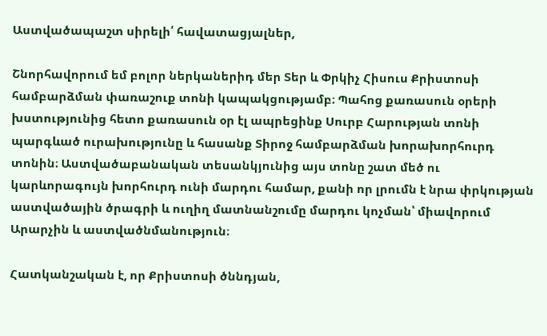Աստվածապաշտ սիրելի՛ հավատացյալներ,

Շնորհավորում եմ բոլոր ներկաներիդ մեր Տեր և Փրկիչ Հիսուս Քրիստոսի համբարձման փառաշուք տոնի կապակցությամբ։ Պահոց քառասուն օրերի խստությունից հետո քառասուն օր էլ ապրեցինք Սուրբ Հարության տոնի պարգևած ուրախությունը և հասանք Տիրոջ համբարձման խորախորհուրդ տոնին։ Աստվածաբանական տեսանկյունից այս տոնը շատ մեծ ու կարևորագույն խորհուրդ ունի մարդու համար, քանի որ լրումն է նրա փրկության աստվածային ծրագրի և ուղիղ մատնանշումը մարդու կոչման՝ միավորում Արարչին և աստվածնմանություն։

Հատկանշական է, որ Քրիստոսի ծննդյան,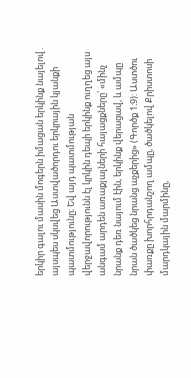երկիր գալու մասին մոգերն իմացան երկինք նայելով․ այսպես սկսվեց Աստվածորդու երկրային կյանքի պատմությունը։ Եվ այդ պատմության վերջավորությունն էլ կրկին դեպի երկինք ուղղեց այս անգամ արդեն առաքյալների հայացքները՝ «մինչ նրանք դեռ նայում էին, երկինք վերացավ, և ամպը նրան ծածկեց նրանց աչքերից» (Գործք 1։9): Աստծու փառքը խորհրդանշող ամպը, ծածկելով Քրիստոսի մարդկային մարմինը,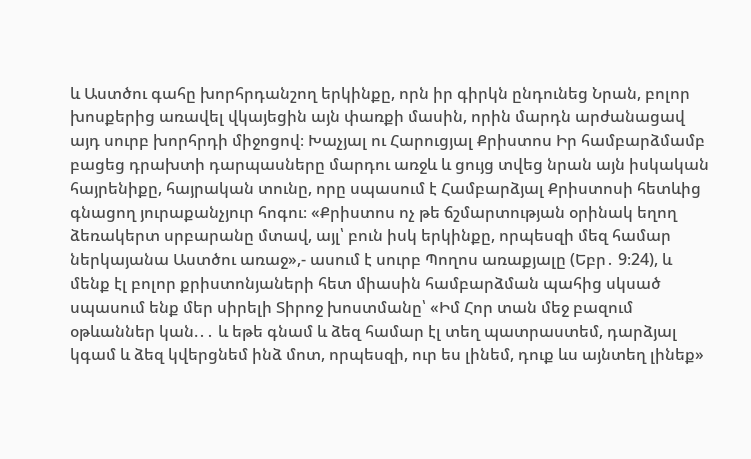և Աստծու գահը խորհրդանշող երկինքը, որն իր գիրկն ընդունեց Նրան, բոլոր խոսքերից առավել վկայեցին այն փառքի մասին, որին մարդն արժանացավ այդ սուրբ խորհրդի միջոցով։ Խաչյալ ու Հարուցյալ Քրիստոս Իր համբարձմամբ բացեց դրախտի դարպասները մարդու առջև և ցույց տվեց նրան այն իսկական հայրենիքը, հայրական տունը, որը սպասում է Համբարձյալ Քրիստոսի հետևից գնացող յուրաքանչյուր հոգու։ «Քրիստոս ոչ թե ճշմարտության օրինակ եղող ձեռակերտ սրբարանը մտավ, այլ՝ բուն իսկ երկինքը, որպեսզի մեզ համար ներկայանա Աստծու առաջ»,- ասում է սուրբ Պողոս առաքյալը (Եբր․ 9։24), և մենք էլ բոլոր քրիստոնյաների հետ միասին համբարձման պահից սկսած սպասում ենք մեր սիրելի Տիրոջ խոստմանը՝ «Իմ Հոր տան մեջ բազում օթևաններ կան.․․ և եթե գնամ և ձեզ համար էլ տեղ պատրաստեմ, դարձյալ կգամ և ձեզ կվերցնեմ ինձ մոտ, որպեսզի, ուր ես լինեմ, դուք ևս այնտեղ լինեք»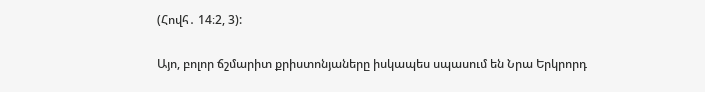(Հովհ․ 14։2, 3):

Այո, բոլոր ճշմարիտ քրիստոնյաները իսկապես սպասում են Նրա Երկրորդ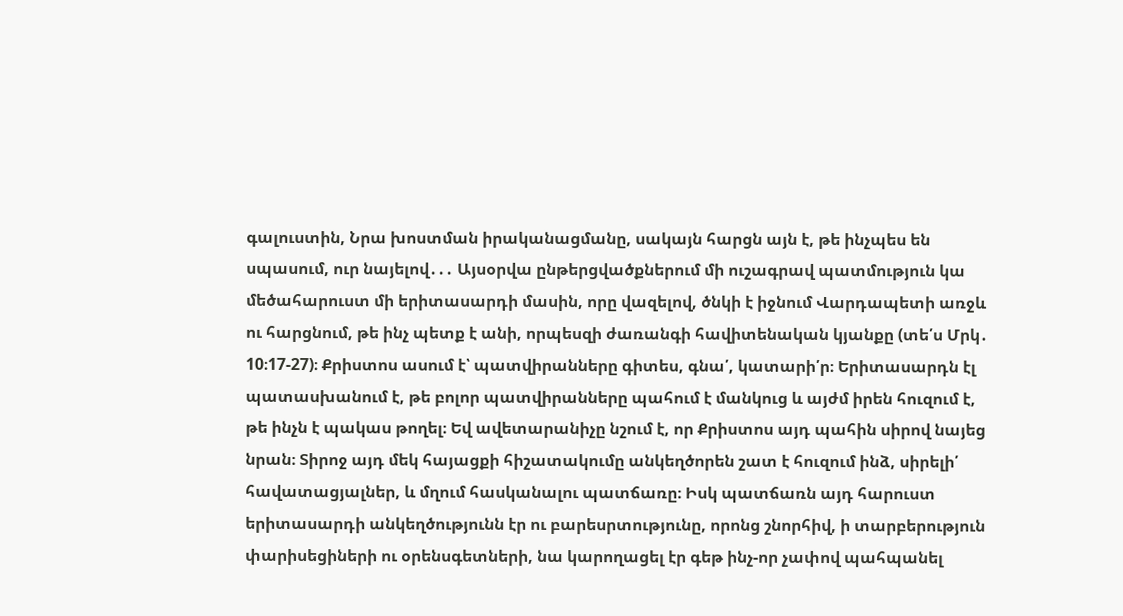գալուստին, Նրա խոստման իրականացմանը, սակայն հարցն այն է, թե ինչպես են սպասում, ուր նայելով․․․ Այսօրվա ընթերցվածքներում մի ուշագրավ պատմություն կա մեծահարուստ մի երիտասարդի մասին, որը վազելով, ծնկի է իջնում Վարդապետի առջև ու հարցնում, թե ինչ պետք է անի, որպեսզի ժառանգի հավիտենական կյանքը (տե՛ս Մրկ․ 10։17-27)։ Քրիստոս ասում է՝ պատվիրանները գիտես, գնա՛, կատարի՛ր։ Երիտասարդն էլ պատասխանում է, թե բոլոր պատվիրանները պահում է մանկուց և այժմ իրեն հուզում է, թե ինչն է պակաս թողել։ Եվ ավետարանիչը նշում է, որ Քրիստոս այդ պահին սիրով նայեց նրան։ Տիրոջ այդ մեկ հայացքի հիշատակումը անկեղծորեն շատ է հուզում ինձ, սիրելի՛ հավատացյալներ, և մղում հասկանալու պատճառը։ Իսկ պատճառն այդ հարուստ երիտասարդի անկեղծությունն էր ու բարեսրտությունը, որոնց շնորհիվ, ի տարբերություն փարիսեցիների ու օրենսգետների, նա կարողացել էր գեթ ինչ-որ չափով պահպանել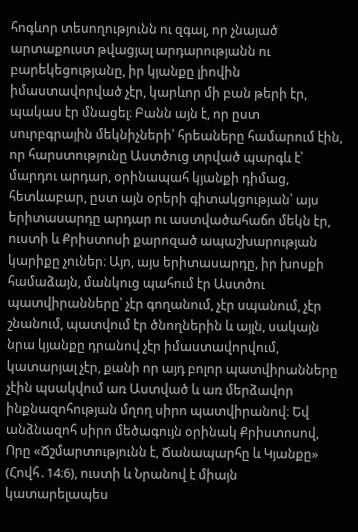հոգևոր տեսողությունն ու զգալ, որ չնայած արտաքուստ թվացյալ արդարությանն ու բարեկեցությանը, իր կյանքը լիովին իմաստավորված չէր, կարևոր մի բան թերի էր, պակաս էր մնացել։ Բանն այն է, որ ըստ սուրբգրային մեկնիչների՝ հրեաները համարում էին, որ հարստությունը Աստծուց տրված պարգև է՝ մարդու արդար, օրինապահ կյանքի դիմաց, հետևաբար, ըստ այն օրերի գիտակցության՝ այս երիտասարդը արդար ու աստվածահաճո մեկն էր, ուստի և Քրիստոսի քարոզած ապաշխարության կարիքը չուներ։ Այո, այս երիտասարդը, իր խոսքի համաձայն, մանկուց պահում էր Աստծու պատվիրանները՝ չէր գողանում, չէր սպանում, չէր շնանում, պատվում էր ծնողներին և այլն, սակայն նրա կյանքը դրանով չէր իմաստավորվում, կատարյալ չէր, քանի որ այդ բոլոր պատվիրանները չէին պսակվում առ Աստված և առ մերձավոր ինքնազոհության մղող սիրո պատվիրանով։ Եվ անձնազոհ սիրո մեծագույն օրինակ Քրիստոսով, Որը «Ճշմարտությունն է, Ճանապարհը և Կյանքը» (Հովհ․14։6), ուստի և Նրանով է միայն կատարելապես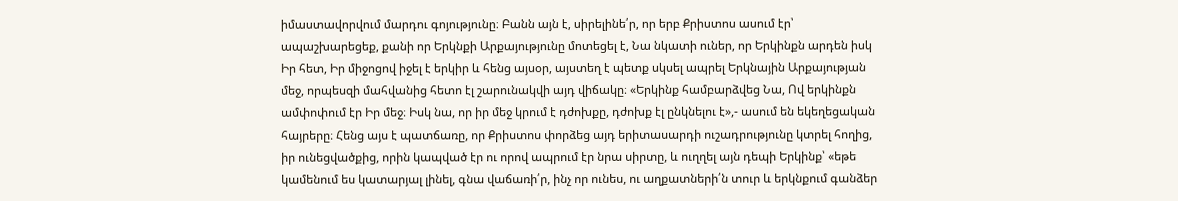իմաստավորվում մարդու գոյությունը։ Բանն այն է, սիրելինե՛ր, որ երբ Քրիստոս ասում էր՝ ապաշխարեցեք, քանի որ Երկնքի Արքայությունը մոտեցել է, Նա նկատի ուներ, որ Երկինքն արդեն իսկ Իր հետ, Իր միջոցով իջել է երկիր և հենց այսօր, այստեղ է պետք սկսել ապրել Երկնային Արքայության մեջ, որպեսզի մահվանից հետո էլ շարունակվի այդ վիճակը։ «Երկինք համբարձվեց Նա, Ով երկինքն ամփոփում էր Իր մեջ։ Իսկ նա, որ իր մեջ կրում է դժոխքը, դժոխք էլ ընկնելու է»,- ասում են եկեղեցական հայրերը։ Հենց այս է պատճառը, որ Քրիստոս փորձեց այդ երիտասարդի ուշադրությունը կտրել հողից, իր ունեցվածքից, որին կապված էր ու որով ապրում էր նրա սիրտը, և ուղղել այն դեպի Երկինք՝ «եթե կամենում ես կատարյալ լինել, գնա վաճառի՛ր, ինչ որ ունես, ու աղքատների՛ն տուր և երկնքում գանձեր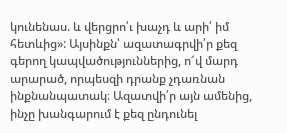կունենաս. և վերցրո՛ւ խաչդ և արի՛ իմ հետևից»: Այսինքն՝ ազատագրվի՛ր քեզ գերող կապվածություններից, ո՜վ մարդ արարած, որպեսզի դրանք չդառնան ինքնանպատակ։ Ազատվի՛ր այն ամենից, ինչը խանգարում է քեզ ընդունել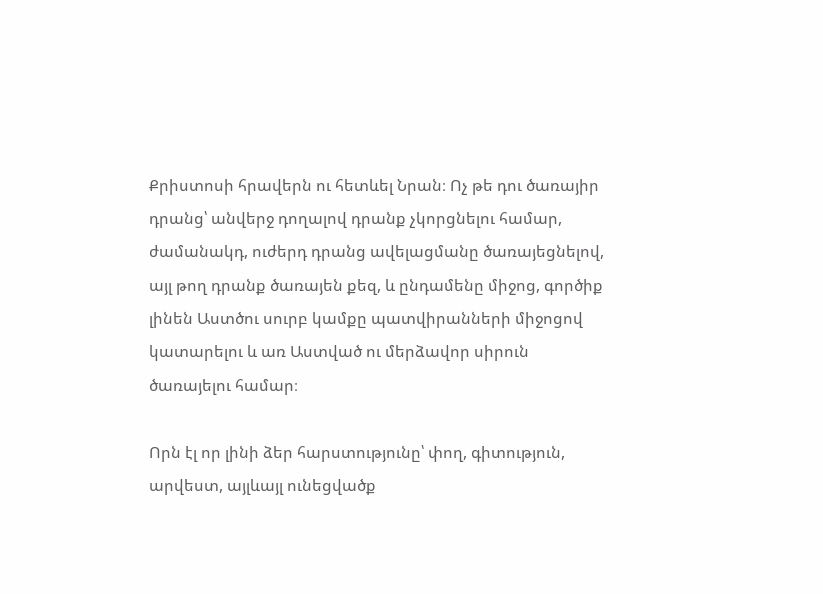Քրիստոսի հրավերն ու հետևել Նրան։ Ոչ թե դու ծառայիր դրանց՝ անվերջ դողալով դրանք չկորցնելու համար, ժամանակդ, ուժերդ դրանց ավելացմանը ծառայեցնելով, այլ թող դրանք ծառայեն քեզ, և ընդամենը միջոց, գործիք լինեն Աստծու սուրբ կամքը պատվիրանների միջոցով կատարելու և առ Աստված ու մերձավոր սիրուն ծառայելու համար։

Որն էլ որ լինի ձեր հարստությունը՝ փող, գիտություն, արվեստ, այլևայլ ունեցվածք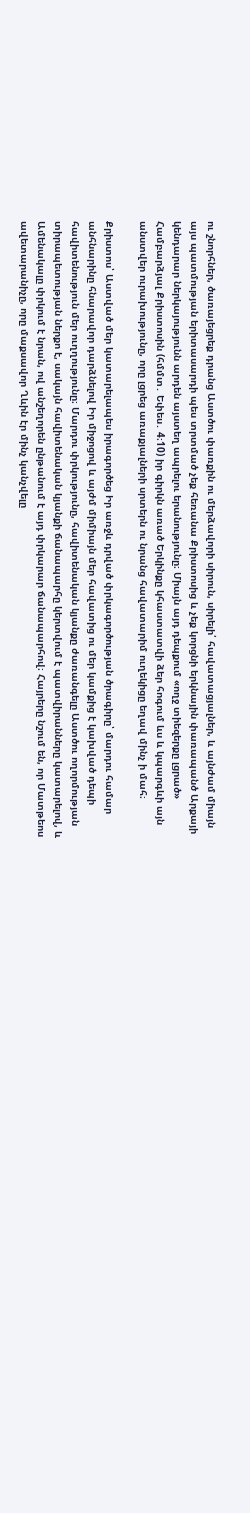ու շնորհներ, ծառայեցրեք դրանց Աստծու փառքին ու մերձավորի սիրուն, սիրելի՛ հավատացյալներ, և այնժամ միայն այս պատմության երիտասարդի պես տրտմած չեք հեռանա Քրիստոսից և չեք կորցնի երկնային փառապանծ Արքայի կենդարար ներկայությունն արդեն այստեղ ապրելու երանությունը։ Միայն այդ դեպքում «ողջ տիեզերքը լցրած» Համբարձյալ Քրիստոսին (հմմտ․ Եփես․ 4։10) իր գիրկն առած Երկինքը կհաստատվի ձեր հոգում ևս և կպարգևի այն անստվեր ուրախությունը, որը լցրեց առաքյալների սրտերն ու նրանց հավատարիմ ուղեկիցը եղավ մինչ ի մահ։

Քրիստոս՝ Աստված մեր կատարելապես իրագործեց Իր առջև դրված փրկագործության ծրագիրը՝ մարդու համար անհնարինը հնարավոր դարձնելով Իր միջոցով և այժմ միմիայն մեր հավատից ու մեր կամքից է կախված դեպի հավիտենություն մեր ուղղությունը։ Մարդու փրկությունը, հավիտենական կյանքը ժառանգելը Աստծու ողորմության տիրապետության ներքո է, սակայն հավիտենական կյանքի ճանապարհը կերտվում է պատվիրանները կատարելով, և Ամենակալը փրկում է նրան, ով անշեղորեն ընթանում է այդ փրկարար ճանապարհով։ Հայրերը նշում են, որ Մատթեոս ավետարանիչը, որը մաքսավոր Ղևին էր մինչ կանչվելը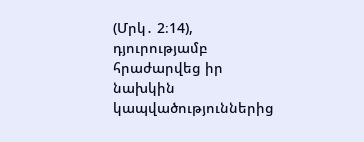(Մրկ․ 2։14), դյուրությամբ հրաժարվեց իր նախկին կապվածություններից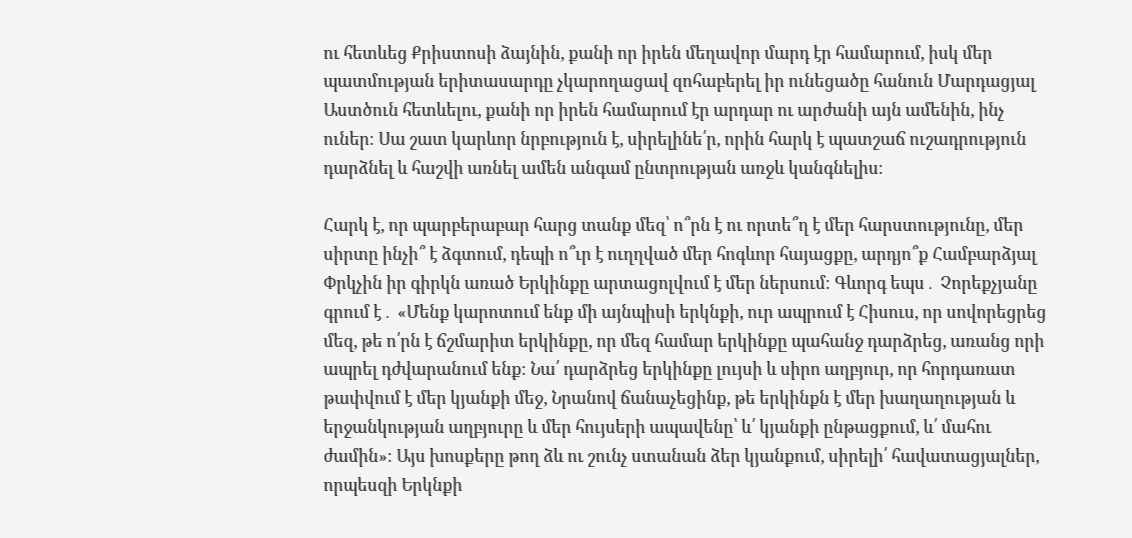ու հետևեց Քրիստոսի ձայնին, քանի որ իրեն մեղավոր մարդ էր համարում, իսկ մեր պատմության երիտասարդը չկարողացավ զոհաբերել իր ունեցածը հանուն Մարդացյալ Աստծուն հետևելու, քանի որ իրեն համարում էր արդար ու արժանի այն ամենին, ինչ ուներ։ Սա շատ կարևոր նրբություն է, սիրելինե՛ր, որին հարկ է պատշաճ ուշադրություն դարձնել և հաշվի առնել ամեն անգամ ընտրության առջև կանգնելիս։

Հարկ է, որ պարբերաբար հարց տանք մեզ՝ ո՞րն է ու որտե՞ղ է մեր հարստությունը, մեր սիրտը ինչի՞ է ձգտում, դեպի ո՞ւր է ուղղված մեր հոգևոր հայացքը, արդյո՞ք Համբարձյալ Փրկչին իր գիրկն առած Երկինքը արտացոլվում է մեր ներսում։ Գևորգ եպս․ Չորեքչյանը գրում է․ «Մենք կարոտում ենք մի այնպիսի երկնքի, ուր ապրում է Հիսուս, որ սովորեցրեց մեզ, թե ո՛րն է ճշմարիտ երկինքը, որ մեզ համար երկինքը պահանջ դարձրեց, առանց որի ապրել դժվարանում ենք։ Նա՛ դարձրեց երկինքը լույսի և սիրո աղբյուր, որ հորդառատ թափվում է մեր կյանքի մեջ, Նրանով ճանաչեցինք, թե երկինքն է մեր խաղաղության և երջանկության աղբյուրը և մեր հույսերի ապավենը՝ և՛ կյանքի ընթացքում, և՛ մահու ժամին»։ Այս խոսքերը թող ձև ու շունչ ստանան ձեր կյանքում, սիրելի՛ հավատացյալներ, որպեսզի Երկնքի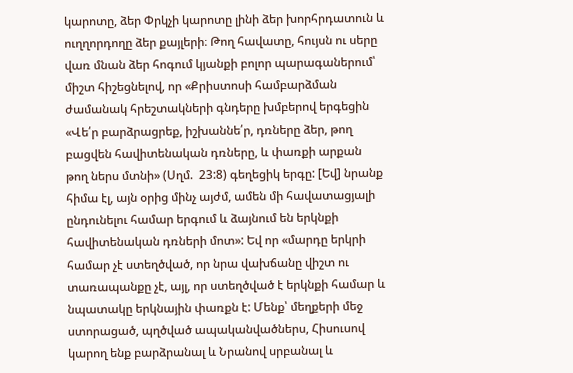կարոտը, ձեր Փրկչի կարոտը լինի ձեր խորհրդատուն և ուղղորդողը ձեր քայլերի։ Թող հավատը, հույսն ու սերը վառ մնան ձեր հոգում կյանքի բոլոր պարագաներում՝ միշտ հիշեցնելով, որ «Քրիստոսի համբարձման ժամանակ հրեշտակների գնդերը խմբերով երգեցին «Վե՛ր բարձրացրեք, իշխաննե՛ր, դռները ձեր, թող բացվեն հավիտենական դռները, և փառքի արքան թող ներս մտնի» (Սղմ.  23:8) գեղեցիկ երգը: [Եվ] նրանք հիմա էլ, այն օրից մինչ այժմ, ամեն մի հավատացյալի ընդունելու համար երգում և ձայնում են երկնքի հավիտենական դռների մոտ»: Եվ որ «մարդը երկրի համար չէ ստեղծված, որ նրա վախճանը վիշտ ու տառապանքը չէ, այլ, որ ստեղծված է երկնքի համար և նպատակը երկնային փառքն է: Մենք՝ մեղքերի մեջ ստորացած, պղծված ապականվածներս, Հիսուսով կարող ենք բարձրանալ և Նրանով սրբանալ և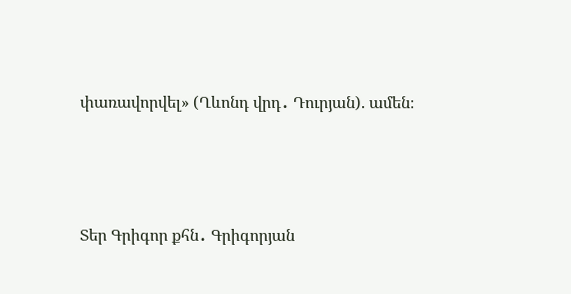փառավորվել» (Ղևոնդ վրդ․ Դուրյան). ամեն։



Տեր Գրիգոր քհն․ Գրիգորյան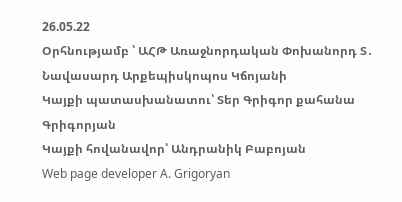26.05.22
Օրհնությամբ ՝ ԱՀԹ Առաջնորդական Փոխանորդ Տ․ Նավասարդ Արքեպիսկոպոս Կճոյանի
Կայքի պատասխանատու՝ Տեր Գրիգոր քահանա Գրիգորյան
Կայքի հովանավոր՝ Անդրանիկ Բաբոյան
Web page developer A. Grigoryan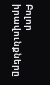Բոլոր իրավունքները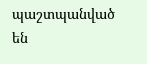պաշտպանված են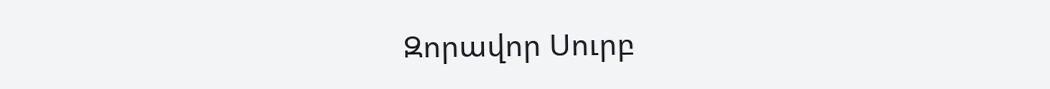Զորավոր Սուրբ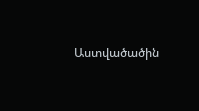Աստվածածին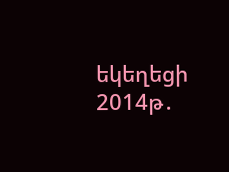եկեղեցի 2014թ․